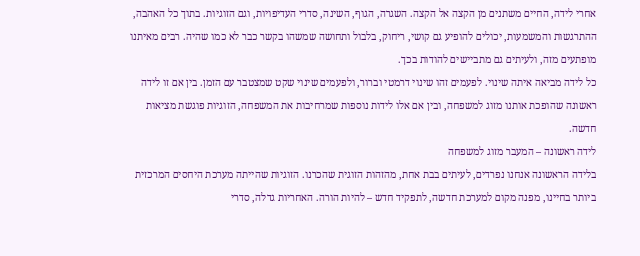אחרי לידה, החיים משתנים מן הקצה אל הקצה. השגרה, הגוף, השינה, סדרי העדיפויות, וגם הזוגיות. בתוך כל האהבה, ההתרגשות והמשמעות, יכולים להופיע גם קושי, ריחוק, בלבול ותחושה שמשהו בקשר כבר לא כמו שהיה. רבים מאיתנו מופתעים מזה, ולעיתים גם מתביישים להודות בכך.
כל לידה מביאה איתה שינוי. לפעמים זהו שינוי דרמטי וברור, ולפעמים שינוי שקט שמצטבר עם הזמן. בין אם זו לידה ראשונה שהופכת אותנו מזוג למשפחה, ובין אם אלו לידות נוספות שמרחיבות את המשפחה, הזוגיות פוגשת מציאות חדשה.
לידה ראשונה – המעבר מזוג למשפחה
בלידה הראשונה אנחנו נפרדים, לעיתים בבת אחת, מהזהות הזוגית שהכרנו. הזוגיות שהייתה מערכת היחסים המרכזית ביותר בחיינו, מפנה מקום למערכת חדשה, לתפקיד חדש – להיות הורה. האחריות גדלה, סדרי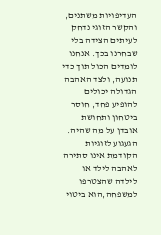העדיפויות משתנים, והקשר הזוגי נדחק לעיתים הצידה בלי שבחרנו בכך. אנחנו לומדים הכול תוך כדי תנועה, ולצד האהבה הגדולה יכולים להופיע פחד, חוסר ביטחון ותחושת אובדן על מה שהיה. הגעגוע לזוגיות הקודמת אינו סתירה לאהבה לילד או לילדה שהצטרפו למשפחה,הוא ביטוי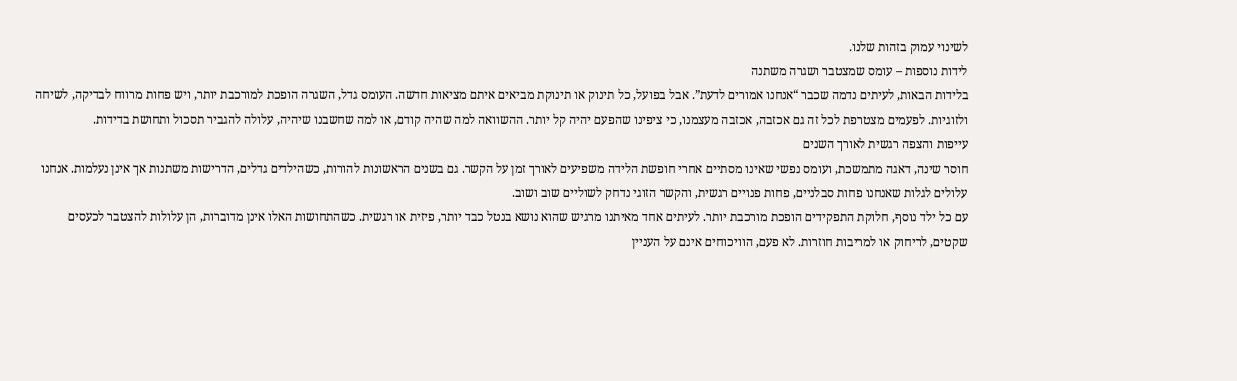לשינוי עמוק בזהות שלנו.
לידות נוספות – עומס שמצטבר ושגרה משתנה
בלידות הבאות, לעיתים נדמה שכבר “אנחנו אמורים לדעת”. אבל בפועל, כל תינוק או תינוקת מביאים איתם מציאות חדשה. העומס גדל, השגרה הופכת למורכבת יותר, ויש פחות מרווח לבדיקה, לשיחה ולזוגיות. לפעמים מצטרפת לכל זה גם אכזבה, אכזבה מעצמנו, כי ציפינו שהפעם יהיה קל יותר. ההשוואה למה שהיה קודם, או למה שחשבנו שיהיה, עלולה להגביר תסכול ותחושת בדידות.
עייפות והצפה רגשית לאורך השנים
חוסר שינה, דאגה מתמשכת, ועומס נפשי שאינו מסתיים אחרי חופשת הלידה משפיעים לאורך זמן על הקשר. גם בשנים הראשונות להורות, כשהילדים גדלים, הדרישות משתנות אך אינן נעלמות. אנחנו עלולים לגלות שאנחנו פחות סבלניים, פחות פנויים רגשית, והקשר הזוגי נדחק לשוליים שוב ושוב.
עם כל ילד נוסף, חלוקת התפקידים הופכת מורכבת יותר. לעיתים אחד מאיתנו מרגיש שהוא נושא בנטל כבד יותר, פיזית או רגשית. כשהתחושות האלו אינן מדוברות, הן עלולות להצטבר לכעסים שקטים, לריחוק או למריבות חוזרות. לא פעם, הוויכוחים אינם על העניין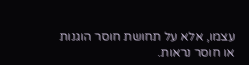עצמו, אלא על תחושת חוסר הוגנות או חוסר נראות.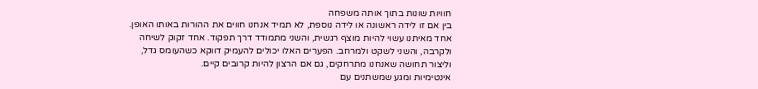חוויות שונות בתוך אותה משפחה
בין אם זו לידה ראשונה או לידה נוספת, לא תמיד אנחנו חווים את ההורות באותו האופן. אחד מאיתנו עשוי להיות מוצף רגשית, והשני מתמודד דרך תפקוד. אחד זקוק לשיחה ולקרבה, והשני לשקט ולמרחב. הפערים האלו יכולים להעמיק דווקא כשהעומס גדל, וליצור תחושה שאנחנו מתרחקים, גם אם הרצון להיות קרובים קיים.
אינטימיות ומגע שמשתנים עם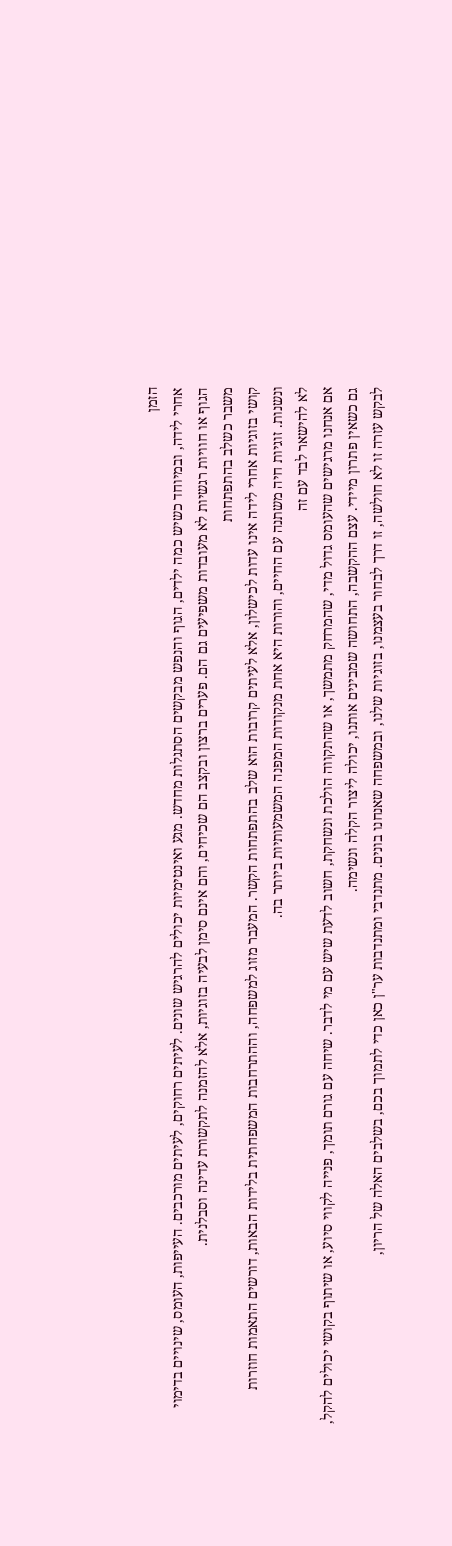הזמן
אחרי לידה, ובמיוחד כשיש כמה ילדים, הגוף והנפש מבקשים הסתגלות מחדש. מגע ואינטימיות יכולים להרגיש שונים. לעיתים רחוקים, לעיתים מורכבים. העייפות, העומס, שינויים בדימוי הגוף או חוויות רגשיות לא מעובדות משפיעים גם הם. פערים ברצון ובקצב הם שכיחים, והם אינם סימן לבעיה בזוגיות, אלא להזמנה לתקשורת עדינה וסבלנית.
משבר כשלב בהתפתחות
קושי בזוגיות אחרי לידה אינו עדות לכישלון, אלא לעיתים קרובות הוא שלב בהתפתחות הקשר. המעבר מזוג למשפחה, וההתרחבות המשפחתית בלידות הבאות, דורשים התאמות חוזרות ונשנות. זוגיות חיה משתנה עם החיים, והורות היא אחת מנקודות המפנה המשמעותיות ביותר בה.
לא להישאר לבד עם זה
אם אנחנו מרגישים שהעומס גדול מדי, שהמרחק מתמשך, או שהתקווה הולכת ונשחקת, חשוב לדעת שיש עם מי לדבר. שיחה עם גורם תומך, פנייה לקווי סיוע, או שיתוף בקושי יכולים להקל, גם כשאין פתרון מיידי. עצם ההקשבה, התחושה שמבינים אותנו, יכולה ליצור הקלה ונשימה.
לבקש עזרה זו לא חולשה, זו דרך לבחור בעצמנו, בזוגיות שלנו, ובמשפחה שאנחנו בונים. מתנדבי ומתנדבות ער"ן כאן כדי לתמוך בכם, בשלבים האלה של הריון,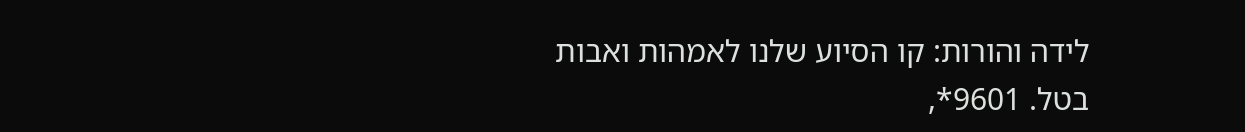לידה והורות: קו הסיוע שלנו לאמהות ואבות בטל. 9601*,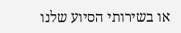או בשירותי הסיוע שלנו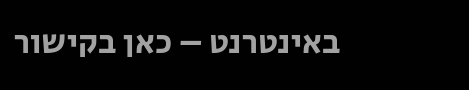באינטרנט – כאן בקישור